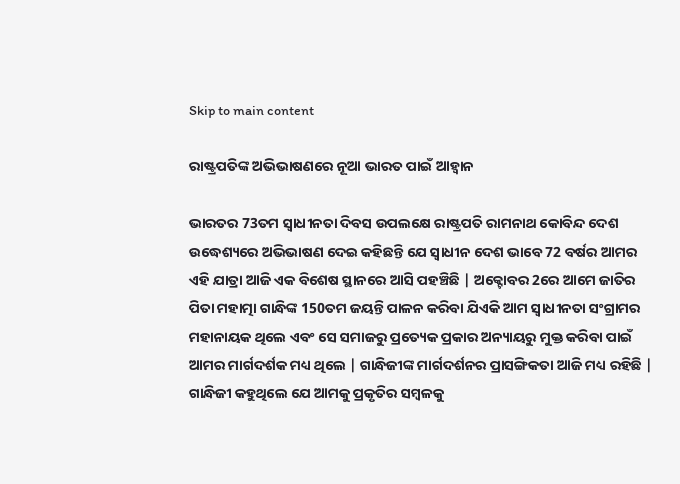Skip to main content

ରାଷ୍ଟ୍ରପତିଙ୍କ ଅଭିଭାଷଣରେ ନୂଆ ଭାରତ ପାଇଁ ଆହ୍ବାନ

ଭାରତର 73ତମ ସ୍ବାଧୀନତା ଦିବସ ଉପଲକ୍ଷେ ରାଷ୍ଟ୍ରପତି ରାମନାଥ କୋବିନ୍ଦ ଦେଶ ଉଦ୍ଧେଶ୍ୟରେ ଅଭିଭାଷଣ ଦେଇ କହିଛନ୍ତି ଯେ ସ୍ବାଧୀନ ଦେଶ ଭାବେ 72 ବର୍ଷର ଆମର ଏହି ଯାତ୍ରା ଆଜି ଏକ ବିଶେଷ ସ୍ଥାନରେ ଆସି ପହଞ୍ଚିଛି | ଅକ୍ଟୋବର 2ରେ ଆମେ ଜାତିର ପିତା ମହାତ୍ମା ଗାନ୍ଧିଙ୍କ 150ତମ ଜୟନ୍ତି ପାଳନ କରିବା ଯିଏକି ଆମ ସ୍ବାଧୀନତା ସଂଗ୍ରାମର ମହାନାୟକ ଥିଲେ ଏବଂ ସେ ସମାଜରୁ ପ୍ରତ୍ୟେକ ପ୍ରକାର ଅନ୍ୟାୟରୁ ମୁକ୍ତ କରିବା ପାଇଁ ଆମର ମାର୍ଗଦର୍ଶକ ମଧ୍ୟ ଥିଲେ | ଗାନ୍ଧିଜୀଙ୍କ ମାର୍ଗଦର୍ଶନର ପ୍ରାସଙ୍ଗିକତା ଆଜି ମଧ୍ୟ ରହିଛି | ଗାନ୍ଧିଜୀ କହୁଥିଲେ ଯେ ଆମକୁ ପ୍ରକୃତିର ସମ୍ବଳକୁ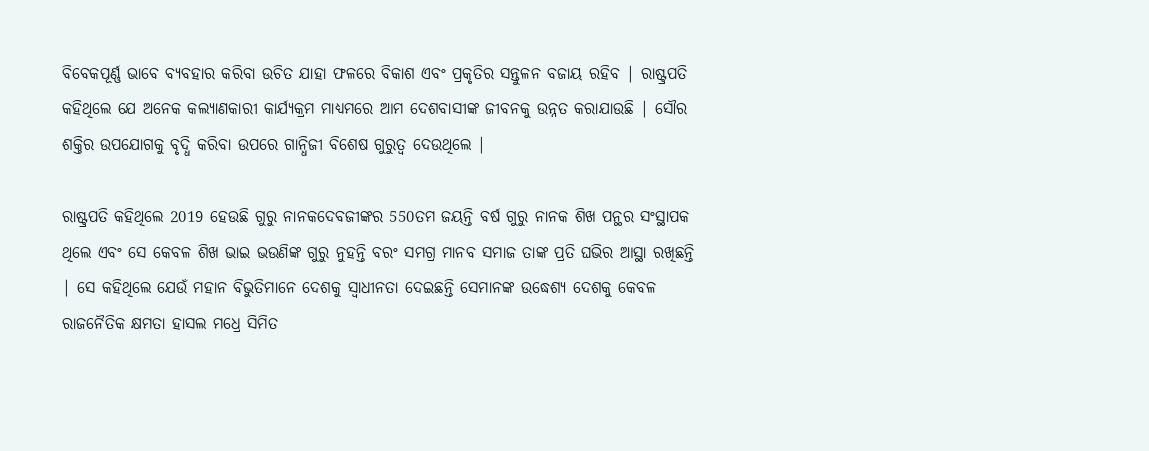ବିବେକପୂର୍ଣ୍ଣ ଭାବେ ବ୍ୟବହାର କରିବା ଉଚିତ ଯାହା ଫଳରେ ବିକାଶ ଏବଂ ପ୍ରକୃତିର ସନ୍ତୁଳନ ବଜାୟ ରହିବ | ରାଷ୍ଟ୍ରପତି କହିଥିଲେ ଯେ ଅନେକ କଲ୍ୟାଣକାରୀ କାର୍ଯ୍ୟକ୍ରମ ମାଧ୍ୟମରେ ଆମ ଦେଶବାସୀଙ୍କ ଜୀବନକୁ ଉନ୍ନତ କରାଯାଉଛି | ସୌର ଶକ୍ତିର ଉପଯୋଗକୁ ବୃଦ୍ଧି କରିବା ଉପରେ ଗାନ୍ଧିଜୀ ବିଶେଷ ଗୁରୁତ୍ବ ଦେଉଥିଲେ |

ରାଷ୍ଟ୍ରପତି କହିଥିଲେ 2019 ହେଉଛି ଗୁରୁ ନାନକଦେବଜୀଙ୍କର 550ତମ ଜୟନ୍ତି ବର୍ଷ ଗୁରୁ ନାନକ ଶିଖ ପନ୍ଥର ସଂସ୍ଥାପକ ଥିଲେ ଏବଂ ସେ କେବଳ ଶିଖ ଭାଇ ଭଉଣିଙ୍କ ଗୁରୁ ନୁହନ୍ତି ବରଂ ସମଗ୍ର ମାନବ ସମାଜ ତାଙ୍କ ପ୍ରତି ଘଭିର ଆସ୍ଥା ରଖିଛନ୍ତି | ସେ କହିଥିଲେ ଯେଉଁ ମହାନ ବିଭୁତିମାନେ ଦେଶକୁ ସ୍ବାଧୀନତା ଦେଇଛନ୍ତି ସେମାନଙ୍କ ଉଦ୍ଧେଶ୍ୟ ଦେଶକୁ କେବଳ ରାଜନୈତିକ କ୍ଷମତା ହାସଲ ମଧ୍ରେ ସିମିତ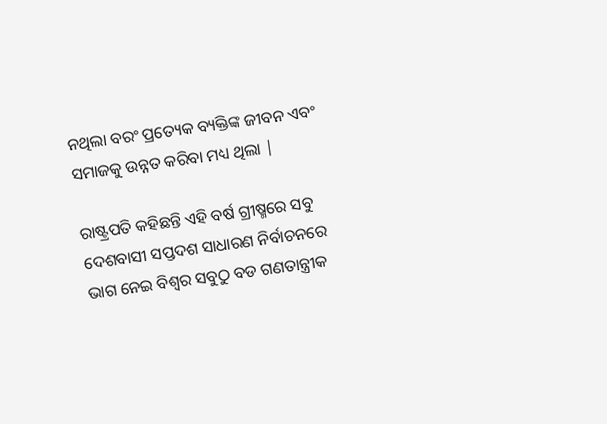ନଥିଲା ବରଂ ପ୍ରତ୍ୟେକ ବ୍ୟକ୍ତିଙ୍କ ଜୀବନ ଏବଂ ସମାଜକୁ ଉନ୍ନତ କରିବା ମଧ୍ୟ ଥିଲା |

ରାଷ୍ଟ୍ରପତି କହିଛନ୍ତି ଏହି ବର୍ଷ ଗ୍ରୀଷ୍ମରେ ସବୁ ଦେଶବାସୀ ସପ୍ତଦଶ ସାଧାରଣ ନିର୍ବାଚନରେ ଭାଗ ନେଇ ବିଶ୍ବର ସବୁଠୁ ବଡ ଗଣତାନ୍ତ୍ରୀକ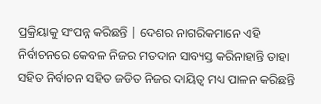ପ୍ରକ୍ରିୟାକୁ ସଂପନ୍ନ କରିଛନ୍ତି | ଦେଶର ନାଗରିକମାନେ ଏହି ନିର୍ବାଚନରେ କେବଳ ନିଜର ମତଦାନ ସାବ୍ୟସ୍ତ କରିନାହାନ୍ତି ତାହା ସହିତ ନିର୍ବାଚନ ସହିତ ଜଡିତ ନିଜର ଦାୟିତ୍ବ ମଧ୍ୟ ପାଳନ କରିଛନ୍ତି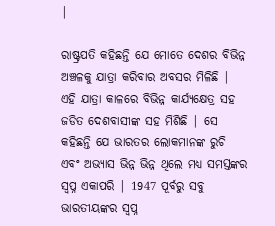|

ରାଷ୍ଟ୍ରପତି କହିଛନ୍ତି ଯେ ମୋତେ ଦେଶର ବିଭିନ୍ନ ଅଞ୍ଚଳକୁ ଯାତ୍ରା କରିବାର ଅବସର ମିଳିଛି | ଏହି ଯାତ୍ରା କାଳରେ ବିଭିନ୍ନ କାର୍ଯ୍ୟକ୍ଷେତ୍ର ସହ ଜଡିତ ଦେଶବାସୀଙ୍କ ସହ ମିଶିଛି | ସେ କହିଛନ୍ତି ଯେ ଭାରତର ଲୋକମାନଙ୍କ ରୁଚି ଏବଂ ଅଭ୍ୟାସ ଭିନ୍ନ ଭିନ୍ନ ଥିଲେ ମଧ୍ୟ ସମସ୍ତଙ୍କର ସ୍ବପ୍ନ ଏକାପରି | 1947 ପୂର୍ବରୁ ସବୁ ଭାରତୀୟଙ୍କର ସ୍ବପ୍ନ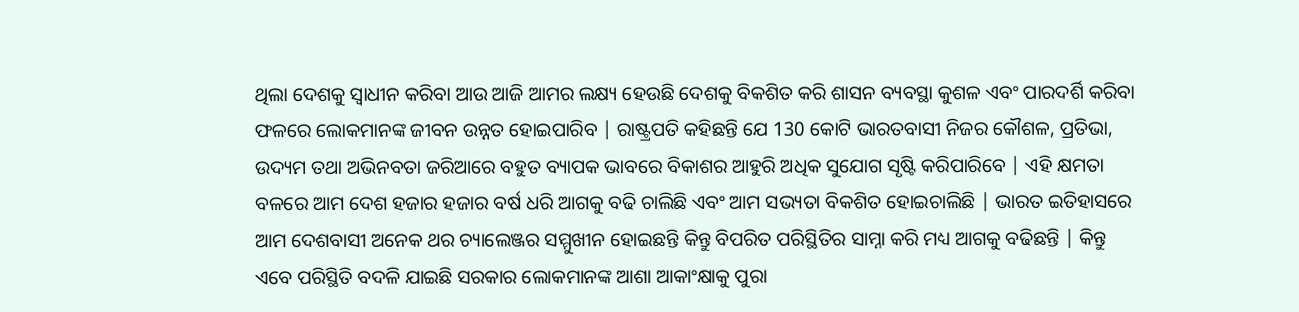ଥିଲା ଦେଶକୁ ସ୍ବାଧୀନ କରିବା ଆଉ ଆଜି ଆମର ଲକ୍ଷ୍ୟ ହେଉଛି ଦେଶକୁ ବିକଶିତ କରି ଶାସନ ବ୍ୟବସ୍ଥା କୁଶଳ ଏବଂ ପାରଦର୍ଶି କରିବା ଫଳରେ ଲୋକମାନଙ୍କ ଜୀବନ ଉନ୍ନତ ହୋଇପାରିବ | ରାଷ୍ଟ୍ରପତି କହିଛନ୍ତି ଯେ 130 କୋଟି ଭାରତବାସୀ ନିଜର କୌଶଳ, ପ୍ରତିଭା, ଉଦ୍ୟମ ତଥା ଅଭିନବତା ଜରିଆରେ ବହୁତ ବ୍ୟାପକ ଭାବରେ ବିକାଶର ଆହୁରି ଅଧିକ ସୁଯୋଗ ସୃଷ୍ଟି କରିପାରିବେ | ଏହି କ୍ଷମତା ବଳରେ ଆମ ଦେଶ ହଜାର ହଜାର ବର୍ଷ ଧରି ଆଗକୁ ବଢି ଚାଲିଛି ଏବଂ ଆମ ସଭ୍ୟତା ବିକଶିତ ହୋଇଚାଲିଛି | ଭାରତ ଇତିହାସରେ ଆମ ଦେଶବାସୀ ଅନେକ ଥର ଚ୍ୟାଲେଞ୍ଜର ସମ୍ମୁଖୀନ ହୋଇଛନ୍ତି କିନ୍ତୁ ବିପରିତ ପରିସ୍ଥିତିର ସାମ୍ନା କରି ମଧ୍ୟ ଆଗକୁ ବଢିଛନ୍ତି | କିନ୍ତୁ ଏବେ ପରିସ୍ଥିତି ବଦଳି ଯାଇଛି ସରକାର ଲୋକମାନଙ୍କ ଆଶା ଆକାଂକ୍ଷାକୁ ପୁରା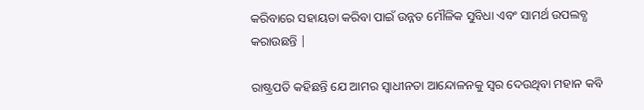କରିବାରେ ସହାୟତା କରିବା ପାଇଁ ଉନ୍ନତ ମୌଳିକ ସୁବିଧା ଏବଂ ସାମର୍ଥ ଉପଲବ୍ଧ କରାଉଛନ୍ତି |

ରାଷ୍ଟ୍ରପତି କହିଛନ୍ତି ଯେ ଆମର ସ୍ବାଧୀନତା ଆନ୍ଦୋଳନକୁ ସ୍ବର ଦେଉଥିବା ମହାନ କବି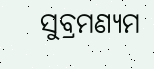ସୁବ୍ରମଣ୍ୟମ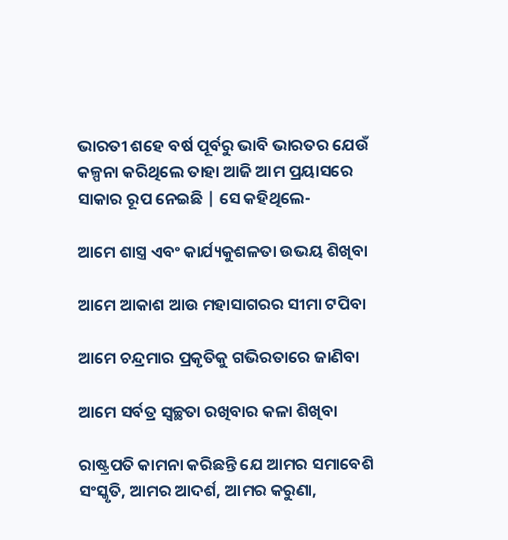ଭାରତୀ ଶହେ ବର୍ଷ ପୂର୍ବରୁ ଭାବି ଭାରତର ଯେଉଁ କଳ୍ପନା କରିଥିଲେ ତାହା ଆଜି ଆମ ପ୍ରୟାସରେ ସାକାର ରୂପ ନେଇଛି | ସେ କହିଥିଲେ-

ଆମେ ଶାସ୍ତ୍ର ଏବଂ କାର୍ଯ୍ୟକୁଶଳତା ଉଭୟ ଶିଖିବା

ଆମେ ଆକାଶ ଆଉ ମହାସାଗରର ସୀମା ଟପିବା

ଆମେ ଚନ୍ଦ୍ରମାର ପ୍ରକୃତିକୁ ଗଭିରତାରେ ଜାଣିବା

ଆମେ ସର୍ବତ୍ର ସ୍ବଚ୍ଛତା ରଖିବାର କଳା ଶିଖିବା

ରାଷ୍ଟ୍ରପତି କାମନା କରିଛନ୍ତି ଯେ ଆମର ସମାବେଶି ସଂସ୍କୃତି, ଆମର ଆଦର୍ଶ, ଆମର କରୁଣା,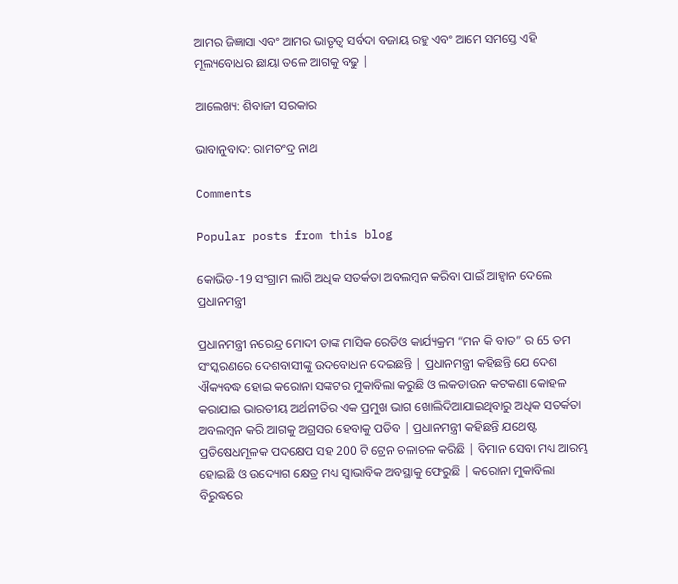ଆମର ଜିଜ୍ଞାସା ଏବଂ ଆମର ଭାତୃତ୍ବ ସର୍ବଦା ବଜାୟ ରହୁ ଏବଂ ଆମେ ସମସ୍ତେ ଏହି ମୂଲ୍ୟବୋଧର ଛାୟା ତଳେ ଆଗକୁ ବଢୁ |

ଆଲେଖ୍ୟ: ଶିବାଜୀ ସରକାର

ଭାବାନୁବାଦ: ରାମଚଂଦ୍ର ନାଥ

Comments

Popular posts from this blog

କୋଭିଡ-19 ସଂଗ୍ରାମ ଲାଗି ଅଧିକ ସତର୍କତା ଅବଲମ୍ବନ କରିବା ପାଇଁ ଆହ୍ଵାନ ଦେଲେ ପ୍ରଧାନମନ୍ତ୍ରୀ

ପ୍ରଧାନମନ୍ତ୍ରୀ ନରେନ୍ଦ୍ର ମୋଦୀ ତାଙ୍କ ମାସିକ ରେଡିଓ କାର୍ଯ୍ୟକ୍ରମ “ମନ କି ବାତ” ର 65 ତମ ସଂସ୍କରଣରେ ଦେଶବାସୀଙ୍କୁ ଉଦବୋଧନ ଦେଇଛନ୍ତି | ପ୍ରଧାନମନ୍ତ୍ରୀ କହିଛନ୍ତି ଯେ ଦେଶ ଐକ୍ୟବଦ୍ଧ ହୋଇ କରୋନା ସଙ୍କଟର ମୁକାବିଲା କରୁଛି ଓ ଲକଡାଉନ କଟକଣା କୋହଳ କରାଯାଇ ଭାରତୀୟ ଅର୍ଥନୀତିର ଏକ ପ୍ରମୁଖ ଭାଗ ଖୋଲିଦିଆଯାଇଥିବାରୁ ଅଧିକ ସତର୍କତା ଅବଲମ୍ବନ କରି ଆଗକୁ ଅଗ୍ରସର ହେବାକୁ ପଡିବ | ପ୍ରଧାନମନ୍ତ୍ରୀ କହିଛନ୍ତି ଯଥେଷ୍ଟ ପ୍ରତିଷେଧମୂଳକ ପଦକ୍ଷେପ ସହ 200 ଟି ଟ୍ରେନ ଚଳାଚଳ କରିଛି | ବିମାନ ସେବା ମଧ୍ୟ ଆରମ୍ଭ ହୋଇଛି ଓ ଉଦ୍ୟୋଗ କ୍ଷେତ୍ର ମଧ୍ୟ ସ୍ଵାଭାବିକ ଅବସ୍ଥାକୁ ଫେରୁଛି | କରୋନା ମୁକାବିଲା ବିରୁଦ୍ଧରେ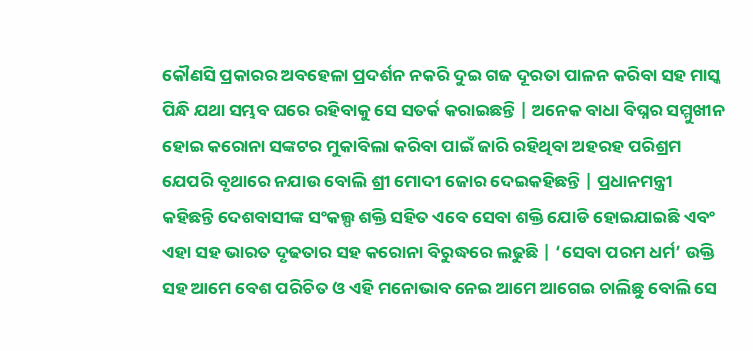କୌଣସି ପ୍ରକାରର ଅବହେଳା ପ୍ରଦର୍ଶନ ନକରି ଦୁଇ ଗଜ ଦୂରତା ପାଳନ କରିବା ସହ ମାସ୍କ ପିନ୍ଧି ଯଥା ସମ୍ଭବ ଘରେ ରହିବାକୁ ସେ ସତର୍କ କରାଇଛନ୍ତି | ଅନେକ ବାଧା ବିଘ୍ନର ସମ୍ମୁଖୀନ ହୋଇ କରୋନା ସଙ୍କଟର ମୁକାବିଲା କରିବା ପାଇଁ ଜାରି ରହିଥିବା ଅହରହ ପରିଶ୍ରମ ଯେପରି ବୃଥାରେ ନଯାଉ ବୋଲି ଶ୍ରୀ ମୋଦୀ ଜୋର ଦେଇକହିଛନ୍ତି | ପ୍ରଧାନମନ୍ତ୍ରୀ କହିଛନ୍ତି ଦେଶବାସୀଙ୍କ ସଂକଲ୍ପ ଶକ୍ତି ସହିତ ଏବେ ସେବା ଶକ୍ତି ଯୋଡି ହୋଇଯାଇଛି ଏବଂ ଏହା ସହ ଭାରତ ଦୃଢତାର ସହ କରୋନା ବିରୁଦ୍ଧରେ ଲଢୁଛି | ‘ସେବା ପରମ ଧର୍ମ’ ଉକ୍ତି ସହ ଆମେ ବେଶ ପରିଚିତ ଓ ଏହି ମନୋଭାବ ନେଇ ଆମେ ଆଗେଇ ଚାଲିଛୁ ବୋଲି ସେ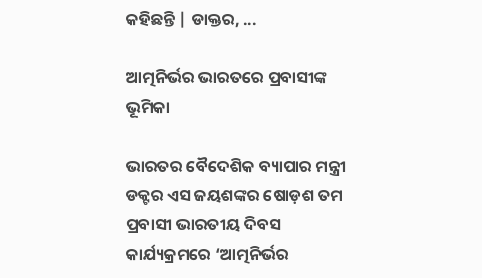କହିଛନ୍ତି | ଡାକ୍ତର, ...

ଆତ୍ମନିର୍ଭର ଭାରତରେ ପ୍ରବାସୀଙ୍କ ଭୂମିକା

ଭାରତର ବୈଦେଶିକ ବ୍ୟାପାର ମନ୍ତ୍ରୀ ଡକ୍ଟର ଏସ ଜୟଶଙ୍କର ଷୋଡ଼ଶ ତମ ପ୍ରବାସୀ ଭାରତୀୟ ଦିବସ କାର୍ଯ୍ୟକ୍ରମରେ ‘ଆତ୍ମନିର୍ଭର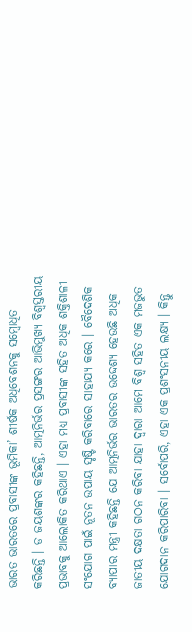ଭାରତ ଭାରତରେ ପ୍ରବାସୀଙ୍କ ଭୂମିକା’ ଶୀର୍ଷକ ଅଧିବେଶନକୁ ସମ୍ବୋଧିତ କରିଛନ୍ତି । ଡ ଜୟଶଙ୍କର କହିଛନ୍ତି, ଆତ୍ମନିର୍ଭର ପ୍ରସଙ୍ଗର ଆଭିମୁଖ୍ୟ ବିଶ୍ୱସ୍ତରୀୟ ପ୍ରଭାବକୁ ଆଲୋକିତ କରିଥାଏ । ଏହା ମଧ୍ୟ ପ୍ରବାସୀଙ୍କ ସହିତ ଅଧିକ ଶକ୍ତିଶାଳୀ ସଂଯୋଗ ପାଇଁ ନୂତନ ଉପାୟ ସୃଷ୍ଟି କରିବାରେ ସାହାଯ୍ୟ କରେ । ବୈଦେଶିକ ବ୍ୟାପାର ମନ୍ତ୍ରୀ କହିଛନ୍ତି ଯେ ଆତ୍ମନିର୍ଭର ଭାରତର ଉଦ୍ଦେଶ୍ୟ ହେଉଛି ଅଧିକ ଜାତୀୟ ଦକ୍ଷତା ଗଠନ କରିବା ଯାହା ଦ୍ବାରା ଆମେ ବିଶ୍ୱ ସହିତ ଏକ ମଜଭୁତ ଯୋଗଦାନ କରିପାରିବା । ସର୍ବୋପରି, ଏହା ଏକ ପ୍ରଶଂସନୀୟ ଲକ୍ଷ୍ୟ । କିନ୍ତୁ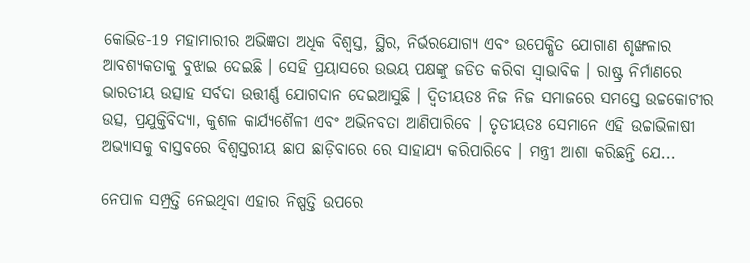କୋଭିଡ-19 ମହାମାରୀର ଅଭିଜ୍ଞତା ଅଧିକ ବିଶ୍ୱସ୍ତ, ସ୍ଥିର, ନିର୍ଭରଯୋଗ୍ୟ ଏବଂ ଉପେକ୍ଷିତ ଯୋଗାଣ ଶୃଙ୍ଖଳାର ଆବଶ୍ୟକତାକୁ ବୁଝାଇ ଦେଇଛି । ସେହି ପ୍ରୟାସରେ ଉଭୟ ପକ୍ଷଙ୍କୁ ଜଡିତ କରିବା ସ୍ୱାଭାବିକ । ରାଷ୍ଟ୍ର ନିର୍ମାଣରେ ଭାରତୀୟ ଉତ୍ସାହ ସର୍ବଦା ଉତ୍ତୀର୍ଣ୍ଣ ଯୋଗଦାନ ଦେଇଆସୁଛି । ଦ୍ୱିତୀୟତଃ ନିଜ ନିଜ ସମାଜରେ ସମସ୍ତେ ଉଚ୍ଚକୋଟୀର ଉତ୍ସ, ପ୍ରଯୁକ୍ତିବିଦ୍ୟା, କୁଶଳ କାର୍ଯ୍ୟଶୈଳୀ ଏବଂ ଅଭିନବତା ଆଣିପାରିବେ । ତୃତୀୟତଃ ସେମାନେ ଏହି ଉଚ୍ଚାଭିଳାଷୀ ଅଭ୍ୟାସକୁ ବାସ୍ତବରେ ବିଶ୍ୱସ୍ତରୀୟ ଛାପ ଛାଡ଼ିବାରେ ରେ ସାହାଯ୍ୟ କରିପାରିବେ । ମନ୍ତ୍ରୀ ଆଶା କରିଛନ୍ତି ଯେ...

ନେପାଳ ସମ୍ପ୍ରତ୍ତି ନେଇଥିବା ଏହାର ନିଷ୍ପତ୍ତି ଉପରେ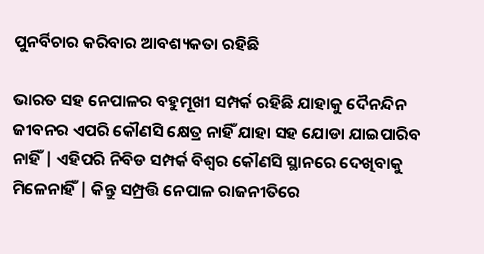ପୁନର୍ବିଚାର କରିବାର ଆବଶ୍ୟକତା ରହିଛି

ଭାରତ ସହ ନେପାଳର ବହୁମୂଖୀ ସମ୍ପର୍କ ରହିଛି ଯାହାକୁ ଦୈନନ୍ଦିନ ଜୀବନର ଏପରି କୌଣସି କ୍ଷେତ୍ର ନାହିଁ ଯାହା ସହ ଯୋଡା ଯାଇପାରିବ ନାହିଁ | ଏହିପରି ନିବିଡ ସମ୍ପର୍କ ବିଶ୍ଵର କୌଣସି ସ୍ଥାନରେ ଦେଖିବାକୁ ମିଳେନାହିଁ | କିନ୍ତୁ ସମ୍ପ୍ରତ୍ତି ନେପାଳ ରାଜନୀତିରେ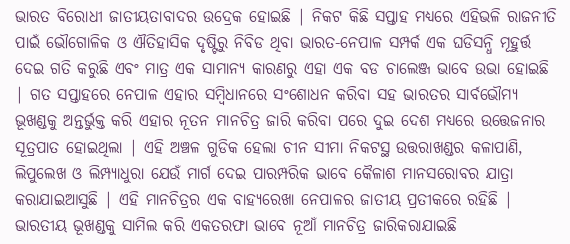ଭାରତ ବିରୋଧୀ ଜାତୀୟତାବାଦର ଉଦ୍ରେକ ହୋଇଛି | ନିକଟ କିଛି ସପ୍ତାହ ମଧ୍ୟରେ ଏହିଭଳି ରାଜନୀତି ପାଇଁ ଭୌଗୋଳିକ ଓ ଐତିହାସିକ ଦୃଷ୍ଟିରୁ ନିବିଡ ଥିବା ଭାରତ-ନେପାଳ ସମ୍ପର୍କ ଏକ ଘଡିସନ୍ଧି ମୂହୁର୍ତ୍ତ ଦେଇ ଗତି କରୁଛି ଏବଂ ମାତ୍ର ଏକ ସାମାନ୍ୟ କାରଣରୁ ଏହା ଏକ ବଡ ଚାଲେଞ୍ଜ ଭାବେ ଉଭା ହୋଇଛି | ଗତ ସପ୍ତାହରେ ନେପାଳ ଏହାର ସମ୍ବିଧାନରେ ସଂଶୋଧନ କରିବା ସହ ଭାରତର ସାର୍ବଭୌମ୍ୟ ଭୂଖଣ୍ଡକୁ ଅନ୍ତର୍ଭୁକ୍ତ କରି ଏହାର ନୂତନ ମାନଚିତ୍ର ଜାରି କରିବା ପରେ ଦୁଇ ଦେଶ ମଧ୍ୟରେ ଉତ୍ତେଜନାର ସୂତ୍ରପାତ ହୋଇଥିଲା | ଏହି ଅଞ୍ଚଳ ଗୁଡିକ ହେଲା ଚୀନ ସୀମା ନିକଟସ୍ଥ ଉତ୍ତରାଖଣ୍ଡର କଳାପାଣି, ଲିପୁଲେଖ ଓ ଲିମ୍ପ୍ୟାଧୁରା ଯେଉଁ ମାର୍ଗ ଦେଇ ପାରମ୍ପରିକ ଭାବେ କୈଳାଶ ମାନସରୋବର ଯାତ୍ରା କରାଯାଇଆସୁଛି | ଏହି ମାନଚିତ୍ରର ଏକ ବାହ୍ୟରେଖା ନେପାଳର ଜାତୀୟ ପ୍ରତୀକରେ ରହିଛି | ଭାରତୀୟ ଭୂଖଣ୍ଡକୁ ସାମିଲ କରି ଏକତରଫା ଭାବେ ନୂଆଁ ମାନଚିତ୍ର ଜାରିକରାଯାଇଛି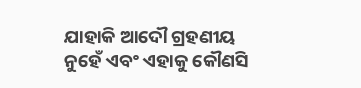ଯାହାକି ଆଦୌ ଗ୍ରହଣୀୟ ନୁହେଁ ଏବଂ ଏହାକୁ କୌଣସି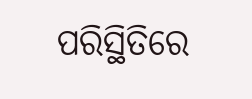ପରିସ୍ଥିତିରେ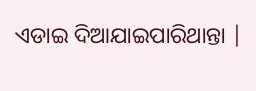ଏଡାଇ ଦିଆଯାଇପାରିଥାନ୍ତା |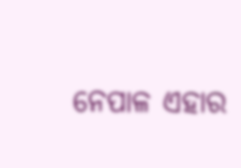ନେପାଳ ଏହାର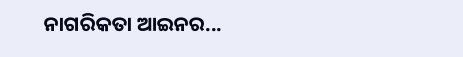ନାଗରିକତା ଆଇନର...